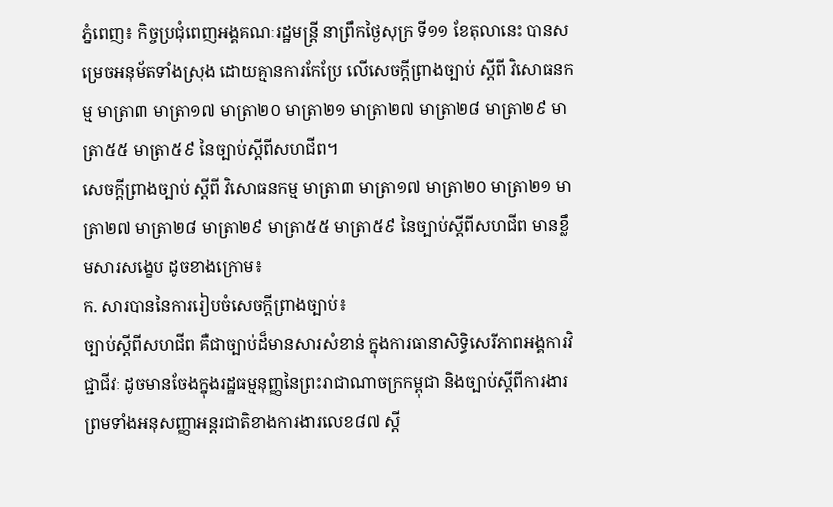ភ្នំពេញ៖ កិច្ចប្រជុំពេញអង្គគណៈរដ្ឋមន្ត្រី នាព្រឹកថ្ងៃសុក្រ ទី១១ ខែតុលានេះ បានសម្រេចអនុម័តទាំងស្រុង ដោយគ្មានការកែប្រែ លើសេចក្តីព្រាងច្បាប់ ស្តីពី វិសោធនកម្ម មាត្រា៣ មាត្រា១៧ មាត្រា២០ មាត្រា២១ មាត្រា២៧ មាត្រា២៨ មាត្រា២៩ មាត្រា៥៥ មាត្រា៥៩ នៃច្បាប់ស្តីពីសហជីព។
សេចក្តីព្រាងច្បាប់ ស្តីពី វិសោធនកម្ម មាត្រា៣ មាត្រា១៧ មាត្រា២០ មាត្រា២១ មាត្រា២៧ មាត្រា២៨ មាត្រា២៩ មាត្រា៥៥ មាត្រា៥៩ នៃច្បាប់ស្តីពីសហជីព មានខ្លឹមសារសង្ខេប ដូចខាងក្រោម៖
ក. សារបាននៃការរៀបចំសេចក្តីព្រាងច្បាប់៖
ច្បាប់ស្តីពីសហជីព គឺជាច្បាប់ដ៏មានសារសំខាន់ ក្នុងការធានាសិទ្ធិសេរីភាពអង្គការវិជ្ជាជីវៈ ដូចមានចែងក្នុងរដ្ឋធម្មនុញ្ញនៃព្រះរាជាណាចក្រកម្ពុជា និងច្បាប់ស្តីពីការងារ ព្រមទាំងអនុសញ្ញាអន្តរជាតិខាងការងារលេខ៨៧ ស្តី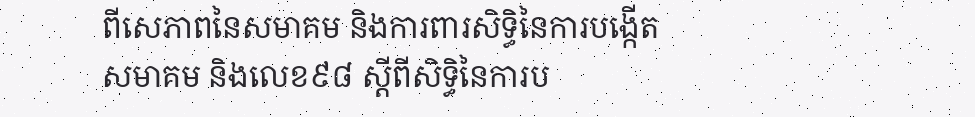ពីសេភាពនៃសមាគម និងការពារសិទិ្ធនៃការបង្កើតសមាគម និងលេខ៩៨ ស្តីពីសិទ្ធិនៃការប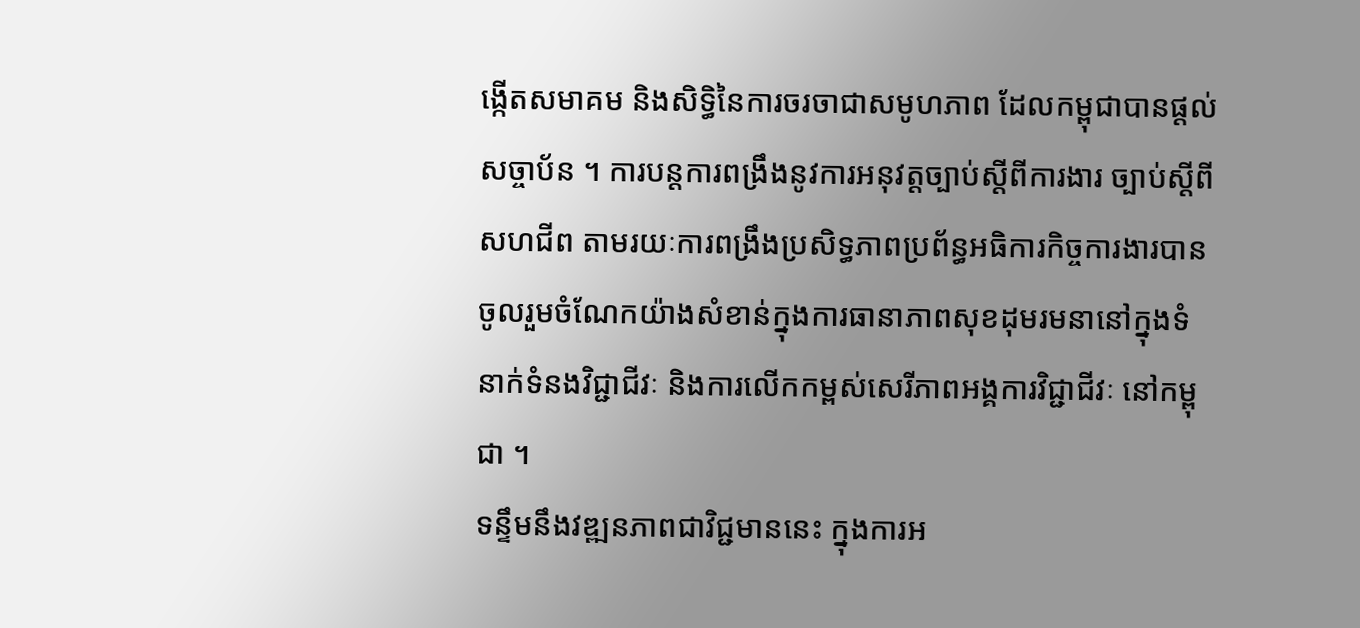ង្កើតសមាគម និងសិទ្ធិនៃការចរចាជាសមូហភាព ដែលកម្ពុជាបានផ្តល់សច្ចាប័ន ។ ការបន្តការពង្រឹងនូវការអនុវត្តច្បាប់ស្តីពីការងារ ច្បាប់ស្តីពីសហជីព តាមរយៈការពង្រឹងប្រសិទ្ធភាពប្រព័ន្ធអធិការកិច្ចការងារបានចូលរួមចំណែកយ៉ាងសំខាន់ក្នុងការធានាភាពសុខដុមរមនានៅក្នុងទំនាក់ទំនងវិជ្ជាជីវៈ និងការលើកកម្ពស់សេរីភាពអង្គការវិជ្ជាជីវៈ នៅកម្ពុជា ។
ទន្ទឹមនឹងវឌ្ឍនភាពជាវិជ្ជមាននេះ ក្នុងការអ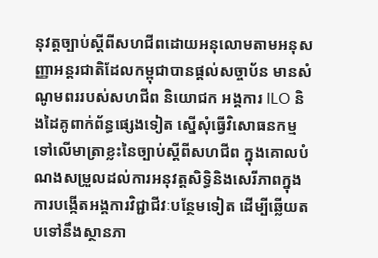នុវត្តច្បាប់ស្តីពីសហជីពដោយអនុលោមតាមអនុសញ្ញាអន្តរជាតិដែលកម្ពុជាបានផ្តល់សច្ចាប័ន មានសំណូមពររបស់សហជីព និយោជក អង្គការ ILO និងដៃគូពាក់ព័ន្ធផ្សេងទៀត ស្នើសុំធ្វើវិសោធនកម្មទៅលើមាត្រាខ្លះនៃច្បាប់ស្តីពីសហជីព ក្នុងគោលបំណងសម្រួលដល់ការអនុវត្តសិទ្ធិនិងសេរីភាពក្នុងការបង្កើតអង្គការវិជ្ជាជីវៈបន្ថែមទៀត ដើម្បីឆ្លើយតបទៅនឹងស្ថានភា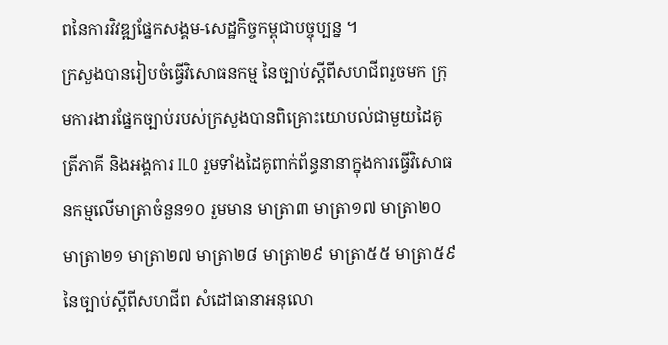ពនៃការវិវឌ្ឍផ្នែកសង្គម-សេដ្ឋកិច្ចកម្ពុជាបច្ចុប្បន្ន ។
ក្រសួងបានរៀបចំធ្វើវិសោធនកម្ម នៃច្បាប់ស្តីពីសហជីពរួចមក ក្រុមការងារផ្នែកច្បាប់របស់ក្រសួងបានពិគ្រោះយោបល់ជាមួយដៃគូត្រីភាគី និងអង្គការ ILO រួមទាំងដៃគូពាក់ព័ន្ធនានាក្នុងការធ្វើវិសោធនកម្មលើមាត្រាចំនួន១០ រួមមាន មាត្រា៣ មាត្រា១៧ មាត្រា២០ មាត្រា២១ មាត្រា២៧ មាត្រា២៨ មាត្រា២៩ មាត្រា៥៥ មាត្រា៥៩ នៃច្បាប់ស្តីពីសហជីព សំដៅធានាអនុលោ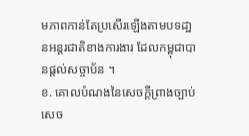មភាពកាន់តែប្រសើរឡើងតាមបទដា្ឋនអន្តរជាតិខាងការងារ ដែលកម្ពុជាបានផ្តល់សច្ចាប័ន ។
ខ. គោលបំណងនៃសេចក្តីព្រាងច្បាប់
សេច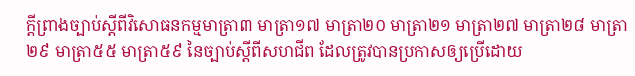ក្តីព្រាងច្បាប់ស្តីពីវិសោធនកម្មមាត្រា៣ មាត្រា១៧ មាត្រា២០ មាត្រា២១ មាត្រា២៧ មាត្រា២៨ មាត្រា២៩ មាត្រា៥៥ មាត្រា៥៩ នៃច្បាប់ស្តីពីសហជីព ដែលត្រូវបានប្រកាសឲ្យប្រើដោយ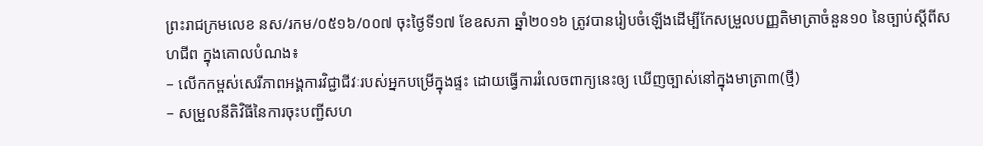ព្រះរាជក្រមលេខ នស/រកម/០៥១៦/០០៧ ចុះថ្ងៃទី១៧ ខែឧសភា ឆ្នាំ២០១៦ ត្រូវបានរៀបចំឡើងដើម្បីកែសម្រួលបញ្ញតិមាត្រាចំនួន១០ នៃច្បាប់ស្តីពីសហជីព ក្នុងគោលបំណង៖
– លើកកម្ពស់សេរីភាពអង្គការវិជ្ជាជីវៈរបស់អ្នកបម្រើក្នុងផ្ទះ ដោយធ្វើការរំលេចពាក្យនេះឲ្យ ឃើញច្បាស់នៅក្នុងមាត្រា៣(ថ្មី)
– សម្រួលនីតិវិធីនៃការចុះបញ្ជីសហ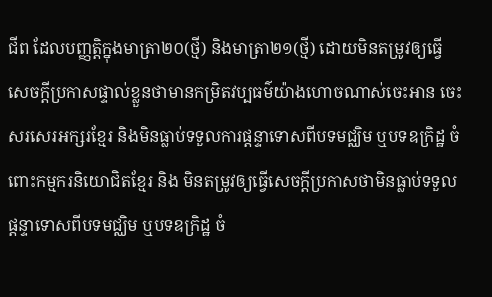ជីព ដែលបញ្ញត្តិក្នុងមាត្រា២០(ថ្មី) និងមាត្រា២១(ថ្មី) ដោយមិនតម្រូវឲ្យធ្វើសេចក្តីប្រកាសផ្ទាល់ខ្លួនថាមានកម្រិតវប្បធម៌យ៉ាងហោចណាស់ចេះអាន ចេះសរសេរអក្សរខែ្មរ និងមិនធ្លាប់ទទួលការផ្តន្ទាទោសពីបទមជ្ឈិម ឬបទឧក្រិដ្ឋ ចំពោះកម្មករនិយោជិតខែ្មរ និង មិនតម្រូវឲ្យធ្វើសេចក្តីប្រកាសថាមិនធ្លាប់ទទួលផ្តន្ទាទោសពីបទមជ្ឈិម ឬបទឧក្រិដ្ឋ ចំ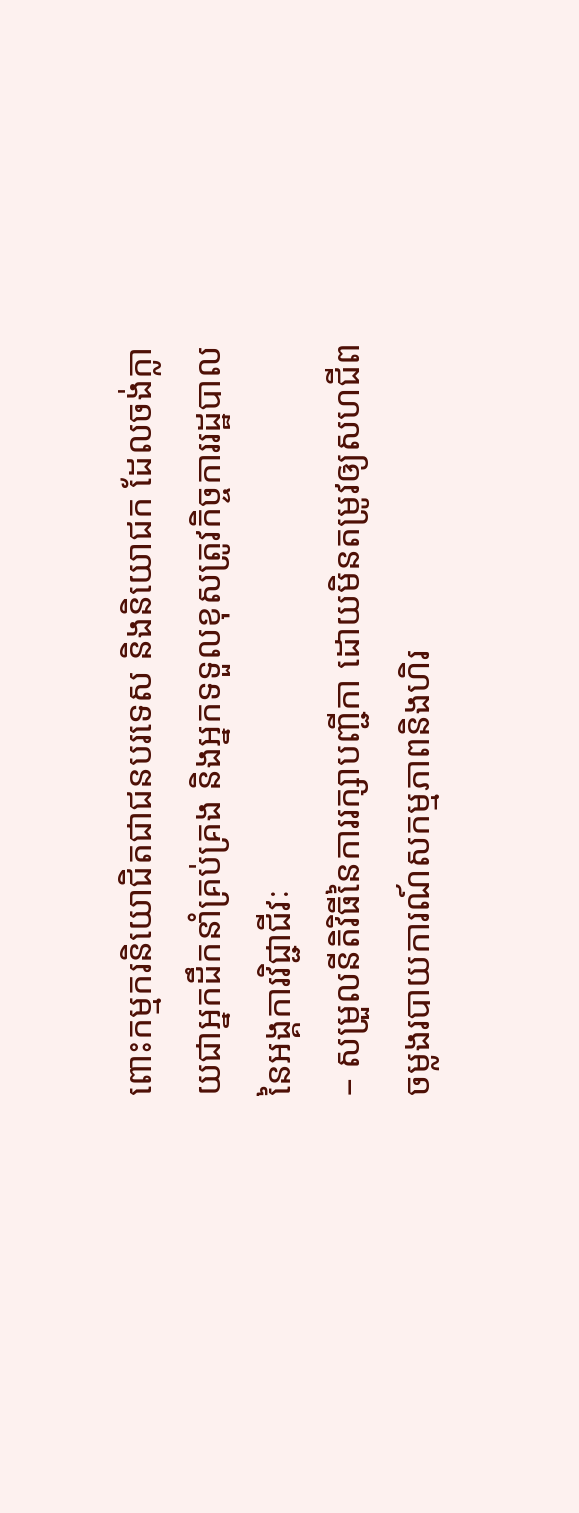ពោះកម្មករនិយោជិតជាជនបរទេស និងនិយោជក ដែលចង់ក្លាយជាអ្នកដឹកនាំគ្រប់គ្រង និងអ្នកទទួលខុសត្រូវកិច្ចការរដ្ឋបាល នៃអង្គការវិជ្ជាជីវៈ
– សម្រួលនីតិវិធីនៃការរក្សាបញ្ជីកា ដោយមិនតម្រូវឲ្យសហជីពចម្លងរបាយការណ៍សកម្មភាពនិងហិរ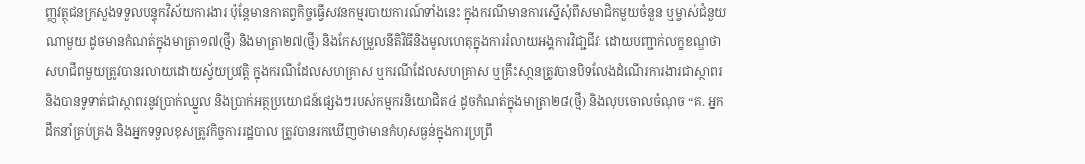ញ្ញវត្ថុជនក្រសួងទទួលបន្ទុកវិស័យការងារ ប៉ុន្តែមានកាតព្វកិច្ចធ្វើសវនកម្មរបាយការណ៍ទាំងនេះ ក្នុងករណីមានការស្នើសុំពីសមាជិកមួយចំនួន ឬម្ចាស់ជំនួយណាមួយ ដូចមានកំណត់ក្នុងមាត្រា១៧(ថ្មី) និងមាត្រា២៧(ថ្មី) និងកែសម្រួលនីតិវិធីនិងមូលហេតុក្នុងការរំលាយអង្គការវិជា្ជជីវៈ ដោយបញ្ជាក់លក្ខខណ្ឌថាសហជីពមួយត្រូវបានរលាយដោយស្វ័យប្រវត្តិ ក្នុងករណីដែលសហគ្រាស ឬករណីដែលសហគ្រាស ឬគ្រឹះសា្ថនត្រូវបានបិទលែងដំណើរការងារជាស្ថាពរ និងបានទូទាត់ជាស្ថាពរនូវប្រាក់ឈ្នួល និងប្រាក់អត្ថប្រយោជន៍ផ្សេងៗរបស់កម្មករនិយោជិត៤ ដូចកំណត់ក្នុងមាត្រា២៨(ថ្មី) និងលុបចោលចំណុច “គ. អ្នកដឹកនាំគ្រប់គ្រង និងអ្នកទទួលខុសត្រូវកិច្ចការរដ្ឋបាល ត្រូវបានរកឃើញថាមានកំហុសធ្ងន់ក្នុងការប្រព្រឹ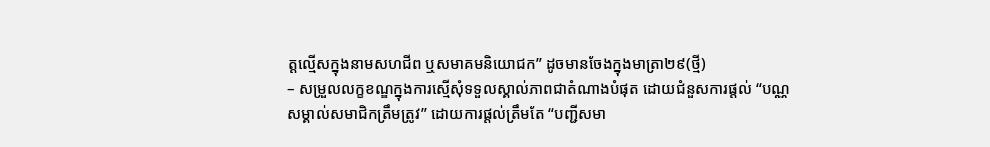ត្តលើ្មសក្នុងនាមសហជីព ឬសមាគមនិយោជក” ដូចមានចែងក្នុងមាត្រា២៩(ថ្មី)
– សម្រួលលក្ខខណ្ឌក្នុងការស្មើសុំទទួលស្គាល់ភាពជាតំណាងបំផុត ដោយជំនួសការផ្តល់ “បណ្ណសម្គាល់សមាជិកត្រឹមត្រូវ” ដោយការផ្តល់ត្រឹមតែ “បញ្ជីសមា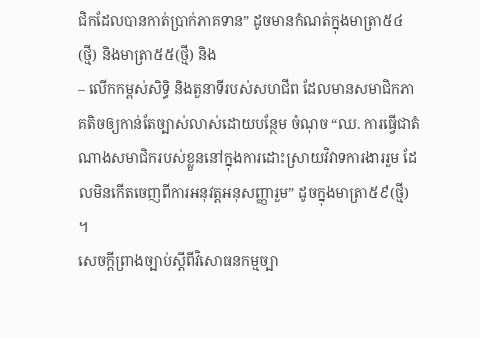ជិកដែលបានកាត់ប្រាក់ភាគទាន” ដូចមានកំណត់ក្នុងមាត្រា៥៤(ថ្មី) និងមាត្រា៥៥(ថ្មី) និង
– លើកកម្ពស់សិទ្ធិ និងតួនាទីរបស់សហជីព ដែលមានសមាជិកភាគតិចឲ្យកាន់តែច្បាស់លាស់ដោយបន្ថែម ចំណុច “ឈ. ការធ្វើជាតំណាងសមាជិករបស់ខ្លួននៅក្នុងការដោះស្រាយវិវាទការងាររួម ដែលមិនកើតចេញពីការអនុវត្តអនុសញ្ញារួម” ដូចក្នុងមាត្រា៥៩(ថ្មី) ។
សេចក្តីព្រាងច្បាប់ស្តីពីវិសោធនកម្មច្បា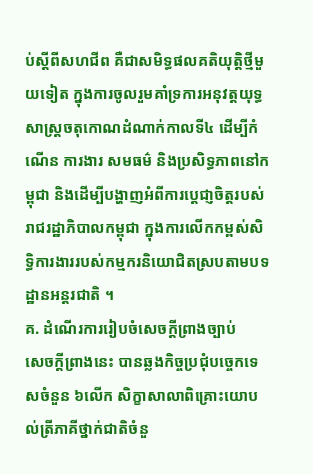ប់ស្តីពីសហជីព គឺជាសមិទ្ធផលគតិយុត្តិថ្មីមួយទៀត ក្នុងការចូលរួមគាំទ្រការអនុវត្តយុទ្ធសាស្ត្រចតុកោណដំណាក់កាលទី៤ ដើម្បីកំណើន ការងារ សមធម៌ និងប្រសិទ្ធភាពនៅកម្ពុជា និងដើម្បីបង្ហាញអំពីការប្តេជា្ញចិត្តរបស់រាជរដ្ឋាភិបាលកម្ពុជា ក្នុងការលើកកម្ពស់សិទ្ធិការងាររបស់កម្មករនិយោជិតស្របតាមបទដ្ឋានអន្តរជាតិ ។
គ. ដំណើរការរៀបចំសេចក្តីព្រាងច្បាប់
សេចក្តីព្រាងនេះ បានឆ្លងកិច្ចប្រជុំបច្ចេកទេសចំនួន ៦លើក សិក្ខាសាលាពិគ្រោះយោបល់ត្រីភាគីថ្នាក់ជាតិចំនួ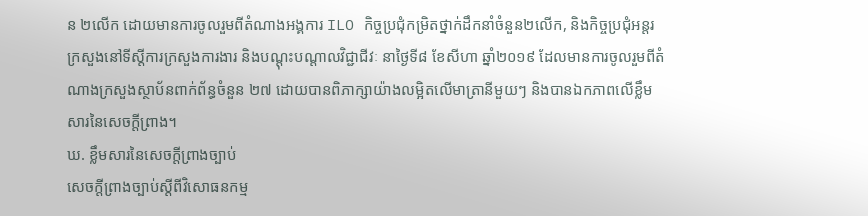ន ២លើក ដោយមានការចូលរួមពីតំណាងអង្គការ ILO កិច្ចប្រជុំកម្រិតថ្នាក់ដឹកនាំចំនួន២លើក, និងកិច្ចប្រជុំអន្តរក្រសួងនៅទីស្តីការក្រសួងការងារ និងបណ្តុះបណ្តាលវិជ្ជាជីវៈ នាថ្ងៃទី៨ ខែសីហា ឆ្នាំ២០១៩ ដែលមានការចូលរួមពីតំណាងក្រសួងស្ថាប័នពាក់ព័ន្ធចំនួន ២៧ ដោយបានពិភាក្សាយ៉ាងលម្អិតលើមាត្រានីមួយៗ និងបានឯកភាពលើខ្លឹមសារនៃសេចក្តីព្រាង។
ឃ. ខ្លឹមសារនៃសេចក្តីព្រាងច្បាប់
សេចក្តីព្រាងច្បាប់ស្តីពីវិសោធនកម្ម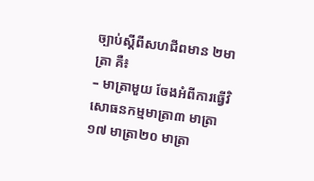ច្បាប់ស្តីពីសហជីពមាន ២មាត្រា គឺ៖
– មាត្រាមួយ ចែងអំពីការធ្វើវិសោធនកម្មមាត្រា៣ មាត្រា១៧ មាត្រា២០ មាត្រា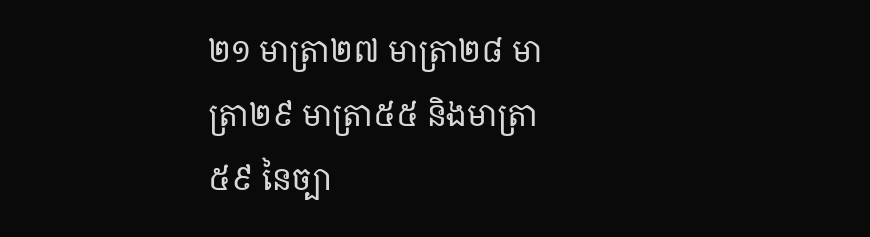២១ មាត្រា២៧ មាត្រា២៨ មាត្រា២៩ មាត្រា៥៥ និងមាត្រា៥៩ នៃច្បា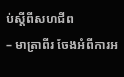ប់ស្តីពីសហជីព
– មាត្រាពីរ ចែងអំពីការអ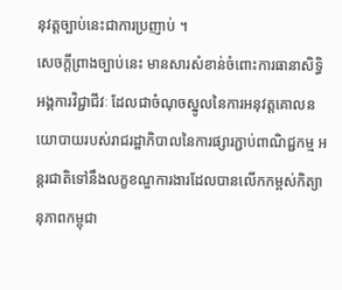នុវត្តច្បាប់នេះជាការប្រញាប់ ។
សេចក្តីព្រាងច្បាប់នេះ មានសារសំខាន់ចំពោះការធានាសិទ្ធិអង្គការវិជ្ជាជីវៈ ដែលជាចំណុចស្នូលនៃការអនុវត្តគោលនយោបាយរបស់រាជរដ្ឋាភិបាលនៃការផ្សារភ្ជាប់ពាណិជ្ជកម្ម អន្តរជាតិទៅនឹងលក្ខខណ្ឌការងារដែលបានលើកកម្ពស់កិត្យានុភាពកម្ពុជា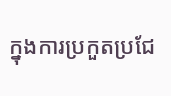ក្នុងការប្រកួតប្រជែ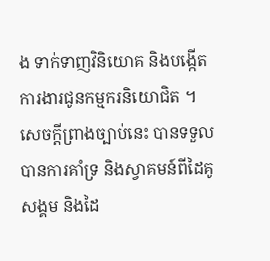ង ទាក់ទាញវិនិយោគ និងបង្កើតការងារជូនកម្មករនិយោជិត ។
សេចក្តីព្រាងច្បាប់នេះ បានទទួលបានការគាំទ្រ និងស្វាគមន៍ពីដៃគូសង្គម និងដៃ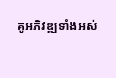គូអភិវឌ្ឍទាំងអស់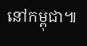នៅកម្ពុជា៕